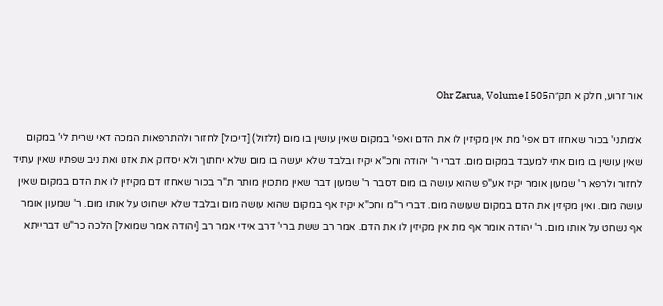אור זרוע, חלק א תק״הOhr Zarua, Volume I 505

א׳מתני' בכור שאחזו דם אפי' מת אין מקיזין לו את הדם ואפי' במקום שאין עושין בו מום (זלזול) [דיכול] לחזור ולהתרפאות המכה דאי שרית לי' במקום שאין עושין בו מום אתי למעבד במקום מום. דברי ר' יהודה וחכ"א יקיז ובלבד שלא יעשה בו מום שלא יחתוך ולא יסדוק את אזנו ואת ניב שפתיו שאין עתיד לחזור ולרפא ר' שמעון אומר יקיז אע"פ שהוא עושה בו מום דסבר ר' שמעון דבר שאין מתכוין מותר ת"ר בכור שאחזו דם מקיזין לו את הדם במקום שאין עושה מום. ואין מקיזין את הדם במקום שעושה מום. דברי ר"מ וחכ"א יקיז אף במקום שהוא עושה מום ובלבד שלא ישחוט על אותו מום. ר' שמעון אומר אף נשחט על אותו מום. ר' יהודה אומר אף מת אין מקיזין לו את הדם. אמר רב ששת ברי' דרב אידי אמר רב [יהודה אמר שמואל] הלכה כר"ש דברייתא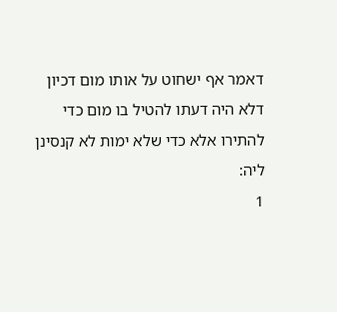דאמר אף ישחוט על אותו מום דכיון דלא היה דעתו להטיל בו מום כדי להתירו אלא כדי שלא ימות לא קנסינן ליה:
1